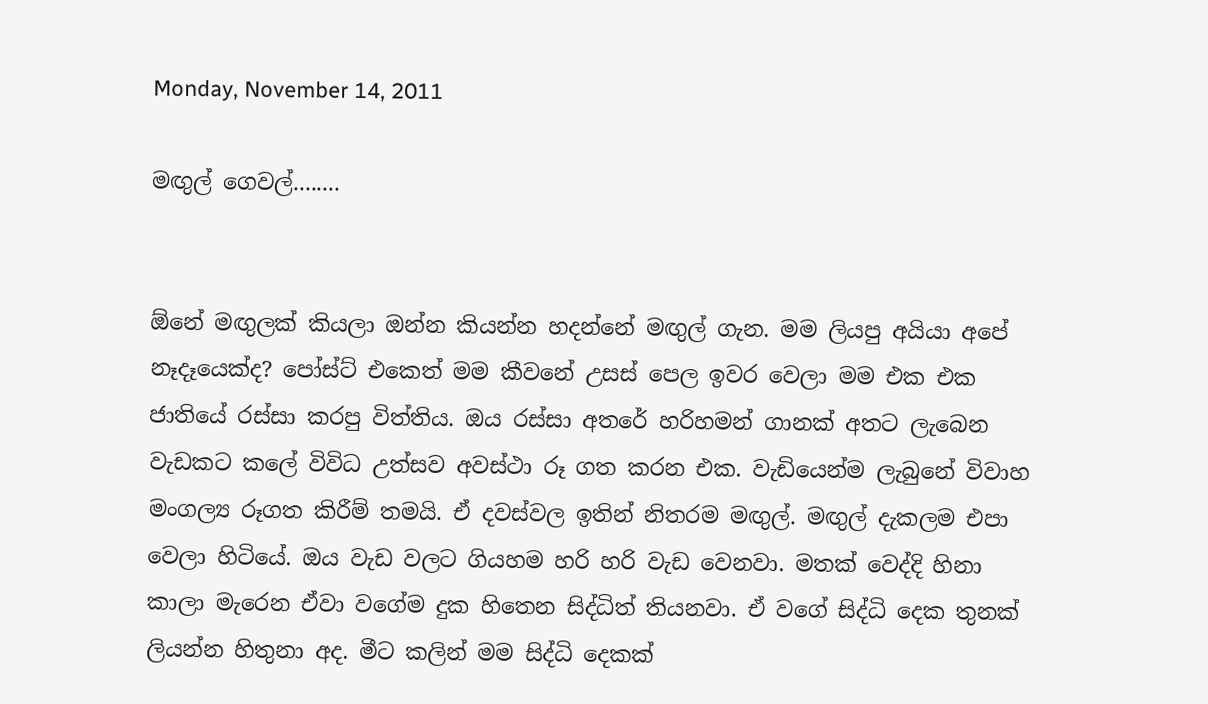Monday, November 14, 2011

මඟුල් ගෙවල්........


ඕනේ මඟුලක් කියලා ඔන්න කියන්න හදන්නේ මඟුල් ගැන. මම ලියපු අයියා අපේ නෑදෑයෙක්ද? පෝස්ට් එකෙත් මම කීවනේ උසස් පෙල ඉවර වෙලා මම එක එක ජාතියේ රස්සා කරපු විත්තිය. ඔය රස්සා අතරේ හරිහමන් ගානක් අතට ලැබෙන වැඩකට කලේ විවිධ උත්සව අවස්ථා රූ ගත කරන එක. වැඩියෙන්ම ලැබුනේ විවාහ මංගල්‍ය රූගත කිරීම් තමයි. ඒ දවස්වල ඉතින් නිතරම මඟුල්. මඟුල් දැකලම එපා වෙලා හිටියේ. ඔය වැඩ වලට ගියහම හරි හරි වැඩ වෙනවා. මතක් වෙද්දි හිනා කාලා මැරෙන ඒවා වගේම දුක හිතෙන සිද්ධිත් තියනවා. ඒ වගේ සිද්ධි දෙක තුනක් ලියන්න හිතුනා අද. මීට කලින් මම සිද්ධි දෙකක්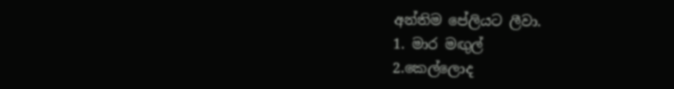අන්තිම පේලියට ලීවා.
1. මාර මඟුල්
2.කෙල්ලොද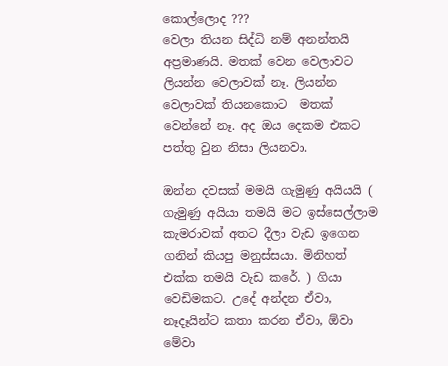කොල්ලොද ???
වෙලා තියන සිද්ධි නම් අනන්තයි අප්‍රමාණයි. මතක් වෙන වෙලාවට ලියන්න වෙලාවක් නෑ. ලියන්න වෙලාවක් තියනකොට  මතක් වෙන්නේ නෑ. අද ඔය දෙකම එකට පත්තු වුන නිසා ලියනවා.

ඔන්න දවසක් මමයි ගැමුණු අයියයි ( ගැමුණු අයියා තමයි මට ඉස්සෙල්ලාම කැමරාවක් අතට දීලා වැඩ ඉගෙන ගනින් කියපු මනුස්සයා. මිනිහත් එක්ක තමයි වැඩ කරේ. ) ගියා වෙඩිමකට. උදේ අන්දන ඒවා, නෑදෑයින්ට කතා කරන ඒවා, ඕවා මේවා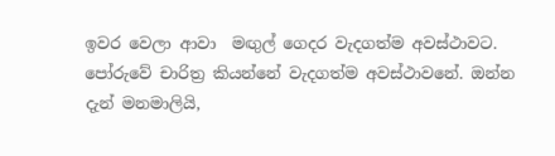ඉවර වෙලා ආවා  මඟුල් ගෙදර වැදගත්ම අවස්ථාවට. පෝරුවේ චාරිත්‍ර කියන්නේ වැදගත්ම අවස්ථාවනේ. ඔන්න දැන් මනමාලියි,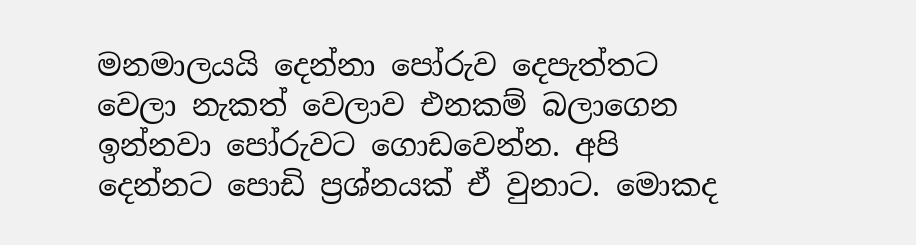මනමාලයයි දෙන්නා පෝරුව දෙපැත්තට වෙලා නැකත් වෙලාව එනකම් බලාගෙන ඉන්නවා පෝරුවට ගොඩවෙන්න. අපි දෙන්නට පොඩි ප්‍රශ්නයක් ඒ වුනාට. මොකද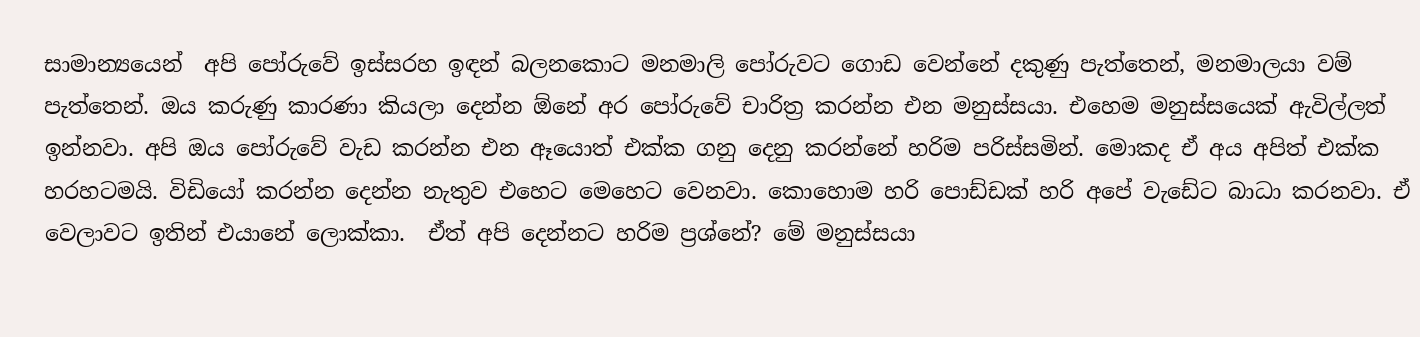සාමාන්‍යයෙන්  අපි පෝරුවේ ඉස්සරහ ඉඳන් බලනකොට මනමාලි පෝරුවට ගොඩ වෙන්නේ දකුණු පැත්තෙන්, මනමාලයා වම් පැත්තෙන්. ඔය කරුණු කාරණා කියලා දෙන්න ඕනේ අර පෝරුවේ චාරිත්‍ර කරන්න එන මනුස්සයා. එහෙම මනුස්සයෙක් ඇවිල්ලත් ඉන්නවා. අපි ඔය පෝරුවේ වැඩ කරන්න එන ඈයොත් එක්ක ගනු දෙනු කරන්නේ හරිම පරිස්සමින්. මොකද ඒ අය අපිත් එක්ක හරහටමයි. විඩියෝ කරන්න දෙන්න නැතුව එහෙට මෙහෙට වෙනවා. කොහොම හරි පොඩ්ඩක් හරි අපේ වැඩේට බාධා කරනවා. ඒ වෙලාවට ඉතින් එයානේ ලොක්කා.  ඒත් අපි දෙන්නට හරිම ප්‍රශ්නේ? මේ මනුස්සයා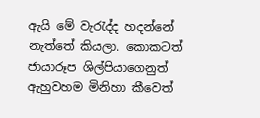ඇයි මේ වැරැද්ද හදන්නේ නැත්තේ කියලා. කොකටත් ජායාරූප ශිල්පියාගෙනුත් ඇහුවහම මිනිහා කීවෙත්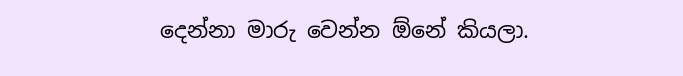දෙන්නා මාරු වෙන්න ඕනේ කියලා.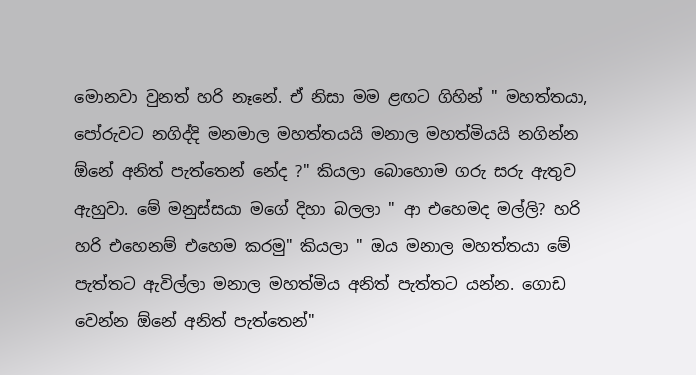මොනවා වුනත් හරි නෑනේ. ඒ නිසා මම ළඟට ගිහින් " මහත්තයා, පෝරුවට නගිද්දි මනමාල මහත්තයයි මනාල මහත්මියයි නගින්න ඕනේ අනිත් පැත්තෙන් නේද ?" කියලා බොහොම ගරු සරු ඇතුව ඇහුවා. මේ මනුස්සයා මගේ දිහා බලලා " ආ එහෙමද මල්ලි? හරි හරි එහෙනම් එහෙම කරමු" කියලා " ඔය මනාල මහත්තයා මේ පැත්තට ඇවිල්ලා මනාල මහත්මිය අනිත් පැත්තට යන්න. ගොඩ වෙන්න ඕනේ අනිත් පැත්තෙන්"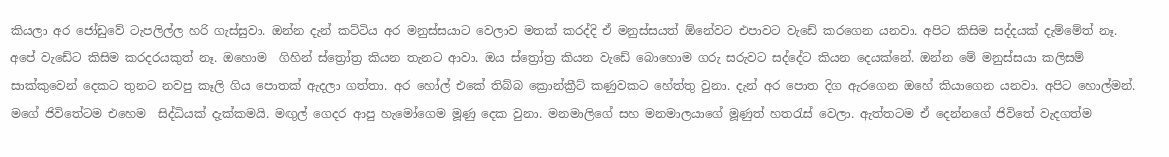කියලා අර ජෝඩුවේ ටැපලිල්ල හරි ගැස්සුවා. ඔන්න දැන් කට්ටිය අර මනුස්සයාට වෙලාව මතක් කරද්දි ඒ මනුස්සයත් ඕනේවට එපාවට වැඩේ කරගෙන යනවා. අපිට කිසිම සද්දයක් දැම්මේත් නෑ. අපේ වැඩේට කිසිම කරදරයකුත් නෑ. ඔහොම  ගිහින් ස්ත්‍රෝත්‍ර කියන තැනට ආවා. ඔය ස්ත්‍රෝත්‍ර කියන වැඩේ බොහොම ගරු සරුවට සද්දේට කියන දෙයක්නේ. ඔන්න මේ මනුස්සයා කලිසම් සාක්කුවෙන් දෙකට තුනට නවපු කෑලි ගිය පොතක් ඇදලා ගත්තා. අර හෝල් එකේ තිබ්බ ක්‍රොන්ක්‍රීට් කණුවකට හේත්තු වුනා. දැන් අර පොත දිග ඇරගෙන ඔහේ කියාගෙන යනවා. අපිට හොල්මන්. මගේ ජිවිතේටම එහෙම  සිද්ධියක් දැක්කමයි. මඟුල් ගෙදර ආපු හැමෝගෙම මූණු දෙක වුනා. මනමාලිගේ සහ මනමාලයාගේ මූණුත් හතරැස් වෙලා. ඇත්තටම ඒ දෙන්නගේ ජිවිතේ වැදගත්ම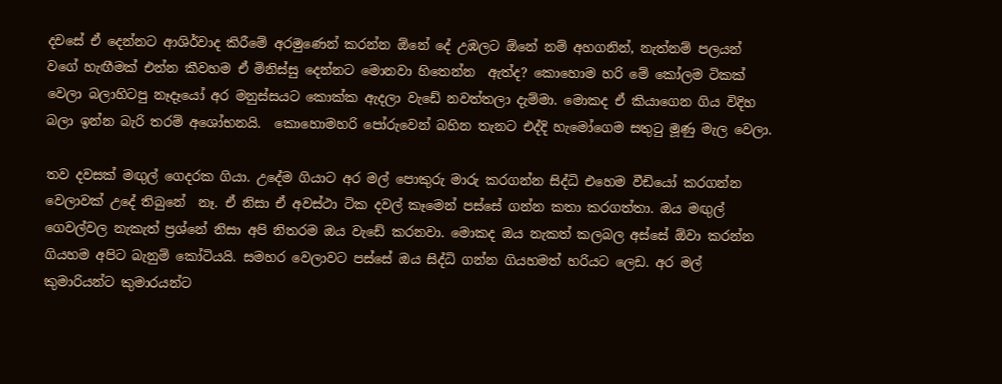දවසේ ඒ දෙන්නට ආශිර්වාද කිරීමේ අරමුණෙන් කරන්න ඕනේ දේ උඹලට ඕනේ නම් අහගනින්, නැත්නම් පලයන්  වගේ හැඟීමක් එන්න කීවහම ඒ මිනිස්සු දෙන්නට මොනවා හිතෙන්න  ඇත්ද? කොහොම හරි මේ කෝලම ටිකක් වෙලා බලාහිටපු නෑදෑයෝ අර මනුස්සයට කොක්ක ඇදලා වැඩේ නවත්තලා දැම්මා. මොකද ඒ කියාගෙන ගිය විදිහ බලා ඉන්න බැරි තරම් අශෝභනයි.  කොහොමහරි පෝරුවෙන් බහින තැනට එද්දි හැමෝගෙම සතුටු මූණු මැල වෙලා.

තව දවසක් මඟුල් ගෙදරක ගියා. උදේම ගියාට අර මල් පොකුරු මාරු කරගන්න සිද්ධි එහෙම වීඩියෝ කරගන්න වෙලාවක් උදේ තිබුනේ  නෑ. ඒ නිසා ඒ අවස්ථා ටික දවල් කෑමෙන් පස්සේ ගන්න කතා කරගත්තා. ඔය මඟුල් ගෙවල්වල නැකැත් ප්‍රශ්නේ නිසා අපි නිතරම ඔය වැඩේ කරනවා. මොකද ඔය නැකත් කලබල අස්සේ ඕවා කරන්න ගියහම අපිට බැනුම් කෝටියයි. සමහර වෙලාවට පස්සේ ඔය සිද්ධි ගන්න ගියහමත් හරියට ලෙඩ. අර මල් කුමාරියන්ට කුමාරයන්ට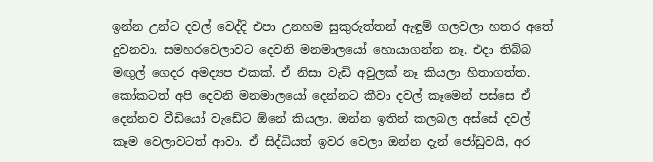ඉන්න උන්ට දවල් වෙද්දි එපා උනහම සුකුරුත්තන් ඇඳුම් ගලවලා හතර අතේ දුවනවා. සමහරවෙලාවට දෙවනි මනමාලයෝ හොයාගන්න නෑ. එදා තිබ්බ මඟුල් ගෙදර අමද්‍යප එකක්. ඒ නිසා වැඩි අවුලක් නෑ කියලා හිතාගත්ත. කෝකටත් අපි දෙවනි මනමාලයෝ දෙන්නට කීවා දවල් කෑමෙන් පස්සෙ ඒ දෙන්නව වීඩියෝ වැඩේට ඕනේ කියලා. ඔන්න ඉතින් කලබල අස්සේ දවල් කෑම වෙලාවටත් ආවා. ඒ සිද්ධියත් ඉවර වෙලා ඔන්න දැන් ජෝඩුවයි, අර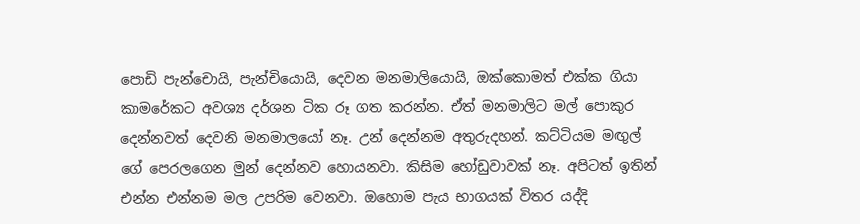පොඩි පැන්චොයි, පැන්චියොයි, දෙවන මනමාලියොයි, ඔක්කොමත් එක්ක ගියා කාමරේකට අවශ්‍ය දර්ශන ටික රූ ගත කරන්න. ඒත් මනමාලිට මල් පොකුර දෙන්නවත් දෙවනි මනමාලයෝ නෑ. උන් දෙන්නම අතුරුදහන්. කට්ටියම මඟුල් ගේ පෙරලගෙන මුන් දෙන්නව හොයනවා. කිසිම හෝඩුවාවක් නෑ. අපිටත් ඉතින් එන්න එන්නම මල උපරිම වෙනවා. ඔහොම පැය භාගයක් විතර යද්දි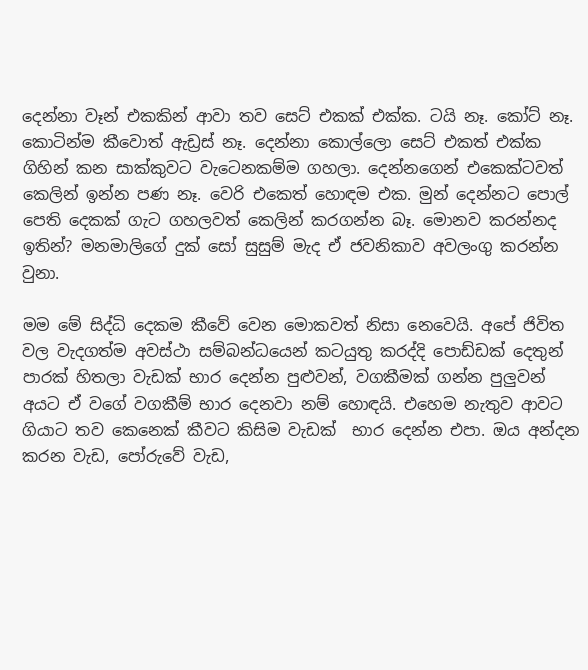දෙන්නා වෑන් එකකින් ආවා තව සෙට් එකක් එක්ක. ටයි නෑ. කෝට් නෑ. කොටින්ම කීවොත් ඇඩ්‍රස් නෑ. දෙන්නා කොල්ලො සෙට් එකත් එක්ක ගිහින් කන සාක්කුවට වැටෙනකම්ම ගහලා. දෙන්නගෙන් එකෙක්ටවත් කෙලින් ඉන්න පණ නෑ. වෙරි එකෙත් හොඳම එක. මුන් දෙන්නට පොල් පෙති දෙකක් ගැට ගහලවත් කෙලින් කරගන්න බෑ. මොනව කරන්නද ඉතින්? මනමාලිගේ දුක් සෝ සුසුම් මැද ඒ ජවනිකාව අවලංගු කරන්න වුනා.

මම මේ සිද්ධි දෙකම කීවේ වෙන මොකවත් නිසා නෙවෙයි. අපේ ජිවිත වල වැදගත්ම අවස්ථා සම්බන්ධයෙන් කටයුතු කරද්දි පොඩ්ඩක් දෙතුන් පාරක් හිතලා වැඩක් භාර දෙන්න පුළුවන්, වගකීමක් ගන්න පුලුවන් අයට ඒ වගේ වගකීම් භාර දෙනවා නම් හොඳයි. එහෙම නැතුව ආවට ගියාට තව කෙනෙක් කීවට කිසිම වැඩක්  භාර දෙන්න එපා. ඔය අන්දන කරන වැඩ, පෝරුවේ වැඩ,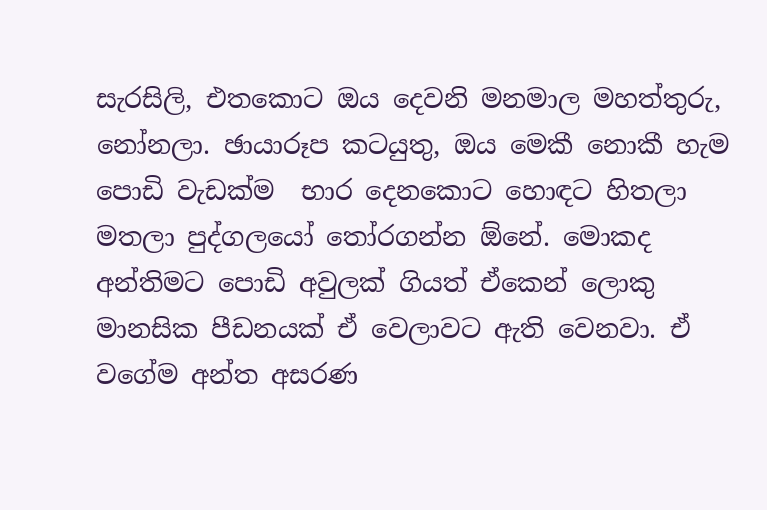සැරසිලි, එතකොට ඔය දෙවනි මනමාල මහත්තුරු, නෝනලා. ඡායාරූප කටයුතු, ඔය මෙකී නොකී හැම පොඩි වැඩක්ම  භාර දෙනකොට හොඳට හිතලා මතලා පුද්ගලයෝ තෝරගන්න ඕනේ. මොකද අන්තිමට පොඩි අවුලක් ගියත් ඒකෙන් ලොකු මානසික පීඩනයක් ඒ වෙලාවට ඇති වෙනවා. ඒ වගේම අන්ත අසරණ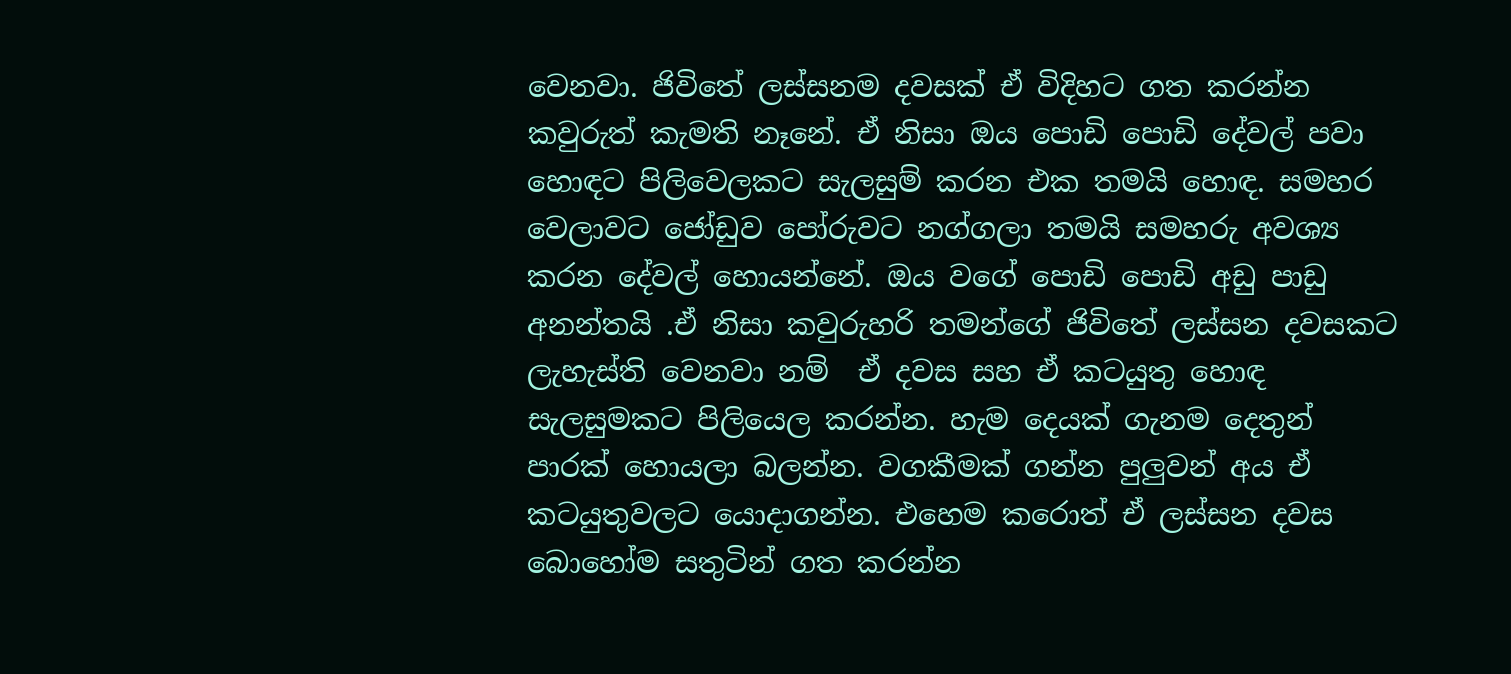වෙනවා. ජිවිතේ ලස්සනම දවසක් ඒ විදිහට ගත කරන්න කවුරුත් කැමති නෑනේ. ඒ නිසා ඔය පොඩි පොඩි දේවල් පවා හොඳට පිලිවෙලකට සැලසුම් කරන එක තමයි හොඳ. සමහර වෙලාවට ජෝඩුව පෝරුවට නග්ගලා තමයි සමහරු අවශ්‍ය කරන දේවල් හොයන්නේ. ඔය වගේ පොඩි පොඩි අඩු පාඩු අනන්තයි .ඒ නිසා කවුරුහරි තමන්ගේ ජිවිතේ ලස්සන දවසකට ලැහැස්ති වෙනවා නම්  ඒ දවස සහ ඒ කටයුතු හොඳ සැලසුමකට පිලියෙල කරන්න. හැම දෙයක් ගැනම දෙතුන් පාරක් හොයලා බලන්න. වගකීමක් ගන්න පුලුවන් අය ඒ කටයුතුවලට යොදාගන්න. එහෙම කරොත් ඒ ලස්සන දවස බොහෝම සතුටින් ගත කරන්න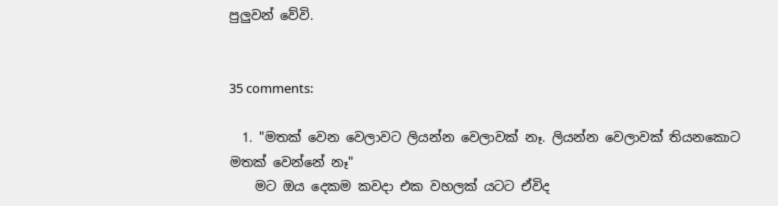පුලුවන් වේවි.


35 comments:

  1. "මතක් වෙන වෙලාවට ලියන්න වෙලාවක් නෑ. ලියන්න වෙලාවක් තියනකොට මතක් වෙන්නේ නෑ"
    මට ඔය දෙකම කවදා එක වහලක් යටට ඒවිද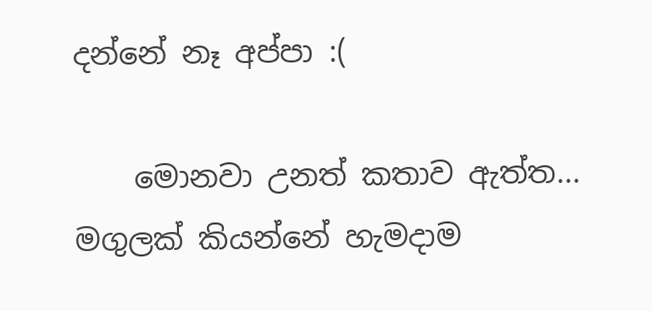දන්නේ නෑ අප්පා :(

    මොනවා උනත් කතාව ඇත්ත... මගුලක් කියන්නේ හැමදාම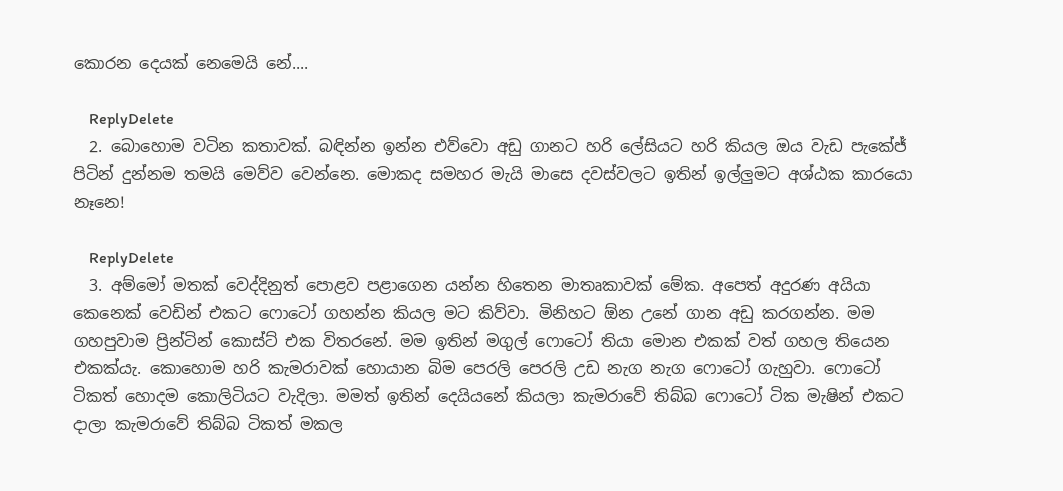කොරන දෙයක් නෙමෙයි නේ....

    ReplyDelete
  2. බොහොම වටින කතාවක්. බඳින්න ඉන්න එව්වො අඩු ගානට හරි ලේසියට හරි කියල ඔය වැඩ පැකේජ් පිටින් දුන්නම තමයි මෙව්ව වෙන්නෙ. මොකද සමහර මැයි මාසෙ දවස්වලට ඉතින් ඉල්ලුමට අශ්ඨක කාරයො නෑනෙ!

    ReplyDelete
  3. අම්මෝ මතක් වෙද්දිනුත් පොළව පළාගෙන යන්න හිතෙන මාතෘකාවක් මේක. අපෙත් අදුරණ අයියා කෙනෙක් වෙඩින් එකට ෆොටෝ ගහන්න කියල මට කිව්වා. මිනිහට ඕන උනේ ගාන අඩු කරගන්න. මම ගහපුවාම ප්‍රින්ටින් කොස්ට් එක විත‍රනේ. මම ඉතින් මගුල් ෆොටෝ තියා මොන එකක් වත් ගහල තියෙන එකක්යැ. කොහොම හරි කැමරාවක් හොයාන බිම පෙරලි පෙරලි උඩ නැග නැග ෆොටෝ ගැහුවා. ෆොටෝ ටිකත් හොදම කොලිටියට වැදිලා. මමත් ඉතින් දෙයියනේ කියලා කැමරාවේ තිබ්බ ෆොටෝ ටික මැෂින් එකට දාලා කැමරාවේ තිබ්බ ටිකත් මකල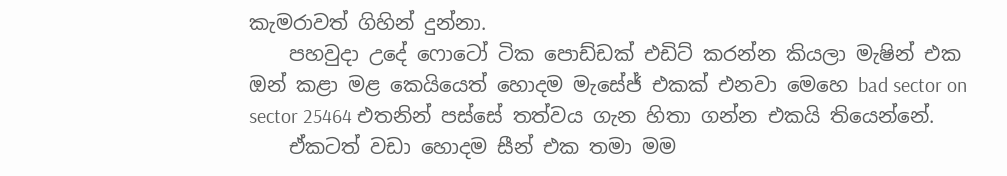කැමරාවත් ගිහින් දුන්නා.
    පහවුදා උදේ ෆොටෝ ටික පොඩ්ඩක් එඩිට් කරන්න කියලා මැෂින් එක ඔන් කළා මළ කෙයියෙත් හොදම මැසේජ් එකක් එනවා මෙහෙ bad sector on sector 25464 එතනින් පස්සේ තත්වය ගැන හිතා ගන්න එකයි තියෙන්නේ.
    ඒකටත් වඩා හොදම සීන් එක තමා මම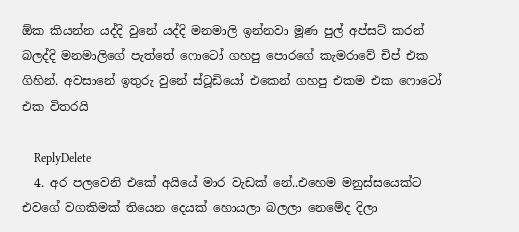ඕක කියන්න යද්දි වුනේ යද්දි මනමාලි ඉන්නවා මූණ පුල් අප්සට් කරන් බලද්දි මනමාලිගේ පැත්‍තේ ‍ෆොටෝ ගහපු පොරගේ කැමරාවේ චිප් එක ගිහින්. අවසානේ ඉතුරු වුනේ ස්ටූඩියෝ එකෙන් ගහපු එකම එක ෆොටෝ එක විතරයි

    ReplyDelete
  4. අර පලවෙනි එකේ අයියේ මාර වැඩක් නේ..එහෙම මනුස්සයෙක්ට එවගේ වගකිමක් තියෙන දෙයක් හොයලා බලලා නෙමේද දිලා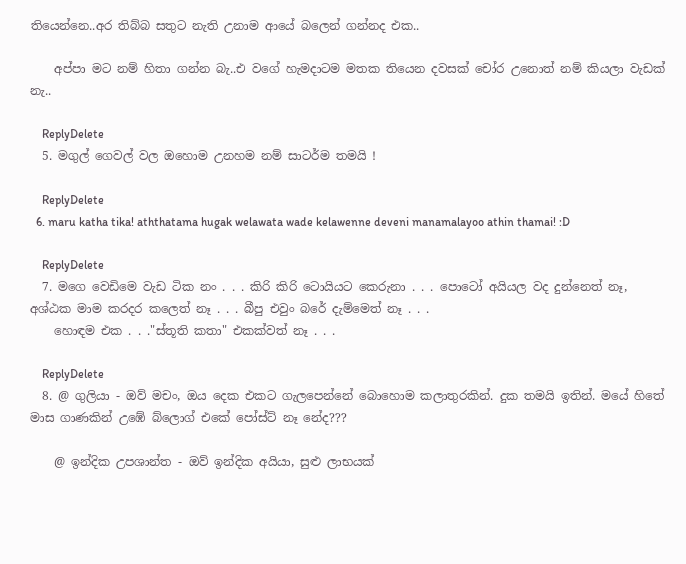තියෙන්නෙ..අර තිබ්බ සතුට නැති උනාම ආයේ බලෙන් ගන්නද එක..

    අප්පා මට නම් හිතා ගන්න බැ..එ වගේ හැමදාටම මතක තියෙන දවසක් චෝර උනොත් නම් කියලා වැඩක් නැ..

    ReplyDelete
  5. මගුල් ගෙවල් වල ඔහොම උනහම නම් සාටර්ම තමයි !

    ReplyDelete
  6. maru katha tika! aththatama hugak welawata wade kelawenne deveni manamalayoo athin thamai! :D

    ReplyDelete
  7. මගෙ වෙඩිමෙ වැඩ ටික නං . . . කිරි කිරි ටොයියට කෙරුනා . . . පොටෝ අයියල වද දුන්නෙත් නෑ, අශ්ඨක මාම කරදර කලෙත් නෑ . . . බීපු එවුං බරේ දැම්මෙත් නෑ . . .
    හොඳම එක . . ."ස්තූති කතා" එකක්වත් නෑ . . .

    ReplyDelete
  8. @ ගුලියා - ඔව් මචං, ඔය දෙක එකට ගැලපෙන්නේ බොහොම කලාතුරකින්. දුක තමයි ඉතින්. මයේ හිතේ මාස ගාණකින් උඹේ බ්ලොග් එකේ පෝස්ට් නෑ නේද???

    @ ඉන්දික උපශාන්ත - ඔව් ඉන්දික අයියා, සුළු ලාභයක්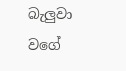බැලුවා වගේ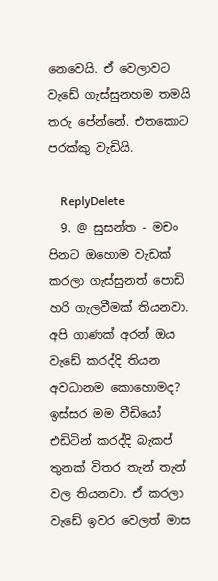නෙවෙයි. ඒ වෙලාවට වැඩේ ගැස්සුනහම තමයි තරු පේන්නේ. එතකොට පරක්කු වැඩියි.

    ReplyDelete
  9. @ සුසන්ත - මචං පිනට ඔහොම වැඩක් කරලා ගැස්සුනත් පොඩි හරි ගැලවීමක් තියනවා. අපි ගාණක් අරන් ඔය වැඩේ කරද්දි තියන අවධානම කොහොමද? ඉස්සර මම වීඩියෝ එඩිටින් කරද්දි බැකප් තුනක් විතර තැන් තැන් වල තියනවා. ඒ කරලා වැඩේ ඉවර වෙලත් මාස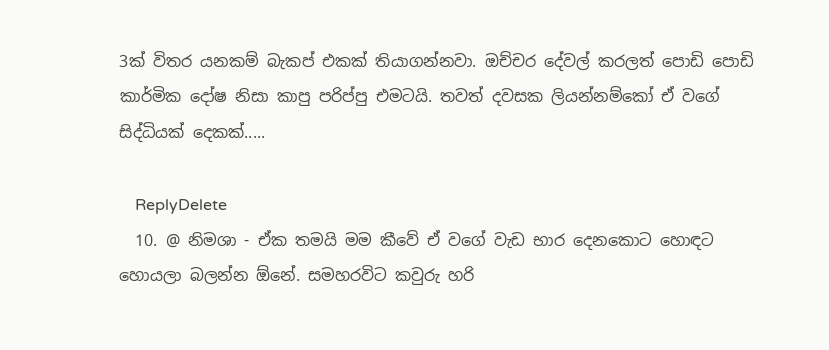3ක් විතර යනකම් බැකප් එකක් තියාගන්නවා. ඔච්චර දේවල් කරලත් පොඩි පොඩි කාර්මික දෝෂ නිසා කාපු පරිප්පු එමටයි. තවත් දවසක ලියන්නම්කෝ ඒ වගේ සිද්ධියක් දෙකක්.....

    ReplyDelete
  10. @ නිමශා - ඒක තමයි මම කීවේ ඒ වගේ වැඩ භාර දෙනකොට හොඳට හොයලා බලන්න ඕනේ. සමහරවිට කවුරු හරි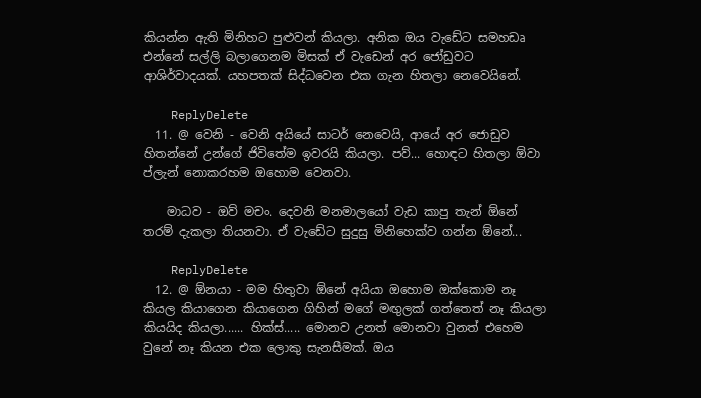කියන්න ඇති මිනිහට පුළුවන් කියලා. අනික ඔය වැඩේට සමහඩෘ එන්නේ සල්ලි බලාගෙනම මිසක් ඒ වැඩෙන් අර ජෝඩුවට ආශිර්වාදයක්. යහපතක් සිද්ධවෙන එක ගැන හිතලා නෙවෙයිනේ.

    ReplyDelete
  11. @ වෙනි - වෙනි අයියේ සාටර් නෙවෙයි, ආයේ අර ජොඩුව හිතන්නේ උන්ගේ ජිවිතේම ඉවරයි කියලා. පව්... හොඳට හිතලා ඕවා ප්ලැන් නොකරහම ඔහොම වෙනවා.

    මාධව - ඔව් මචං. දෙවනි මනමාලයෝ වැඩ කාපු තැන් ඕනේ තරම් දැකලා තියනවා. ඒ වැඩේට සුදුසු මිනිහෙක්ව ගන්න ඕනේ...

    ReplyDelete
  12. @ ඕනයා - මම හිතුවා ඕනේ අයියා ඔහොම ඔක්කොම නෑ කියල කියාගෙන කියාගෙන ගිහින් මගේ මඟුලක් ගත්තෙත් නෑ කියලා කියයිද කියලා...... හික්ස්..... මොනව උනත් මොනවා වුනත් එහෙම වුනේ නෑ කියන එක ලොකු සැනසීමක්. ඔය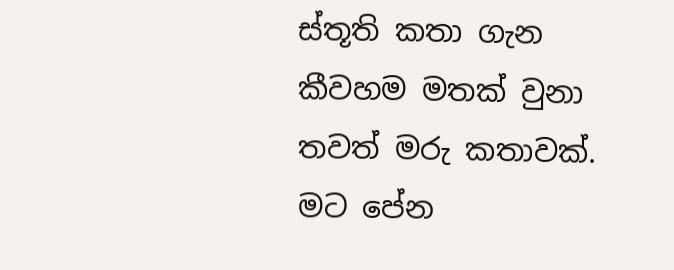ස්තූති කතා ගැන කීවහම මතක් වුනා තවත් මරු කතාවක්. මට පේන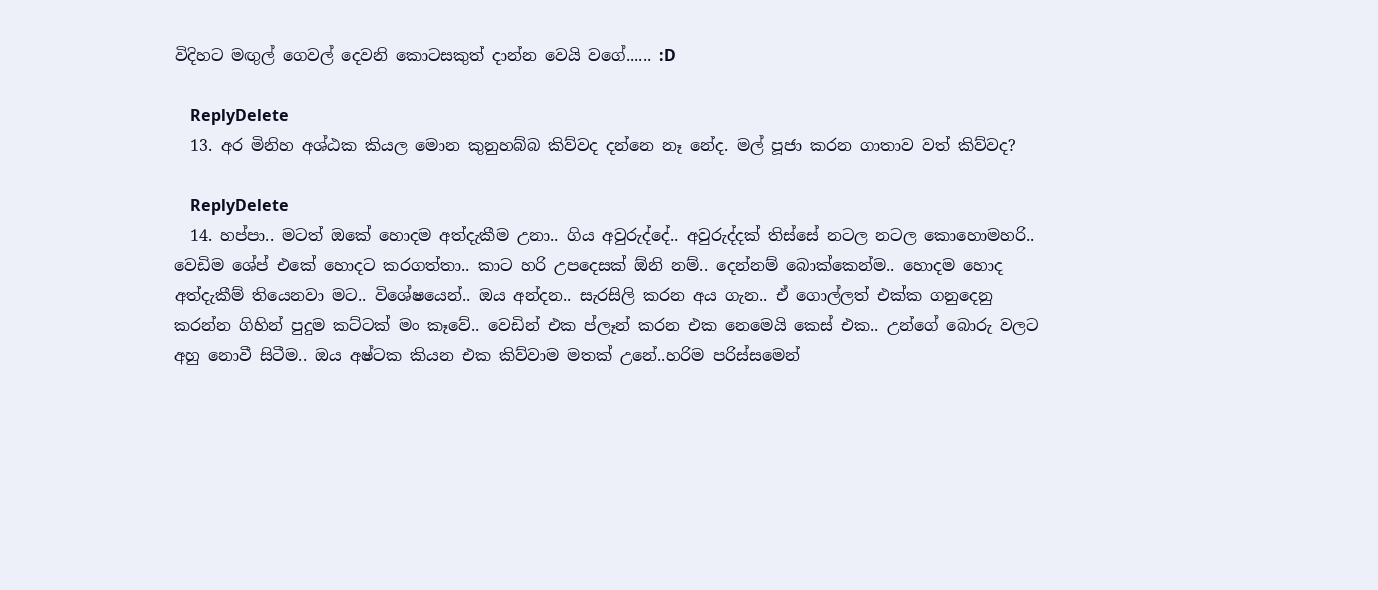විදිහට මඟුල් ගෙවල් දෙවනි කොටසකුත් දාන්න වෙයි වගේ...... :D

    ReplyDelete
  13. අර මිනිහ අශ්ඨක කියල මොන කුනුහබ්බ කිව්වද දන්නෙ නෑ නේද. මල් පූජා කරන ගාතාව වත් කිව්වද?

    ReplyDelete
  14. හප්පා.. මටත් ඔකේ හොදම අත්දැකීම උනා.. ගිය අවුරුද්දේ.. අවුරුද්දක් තිස්සේ නටල නටල කොහොමහරි.. වෙඩිම ශේප් එකේ හොදට කරගත්තා.. කාට හරි උපදෙසක් ඕනි නම්.. දෙන්නම් බොක්කෙන්ම.. හොදම හොද අත්දැකීම් තියෙනවා මට.. විශේෂයෙන්.. ඔය අන්දන.. සැරසිලි කරන අය ගැන.. ඒ ගොල්ලත් එක්ක ගනුදෙනු කරන්න ගිහින් පුදුම කට්ටක් මං කෑවේ.. වෙඩින් එක ප්ලෑන් කරන එක නෙමෙයි කෙස් එක.. උන්ගේ බොරු වලට අහු නොවී සිටීම.. ඔය අෂ්ටක කියන එක කිව්වාම මතක් උනේ..හරිම පරිස්සමෙන්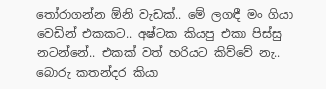තෝරාගන්න ඕනි වැඩක්.. මේ ලගඳී මං ගියා වෙඩින් එකකට.. අෂ්ටක කියපු එකා පිස්සු නටන්නේ.. එකක් වත් හරියට කිව්වේ නැ.. බොරු කතන්දර කියා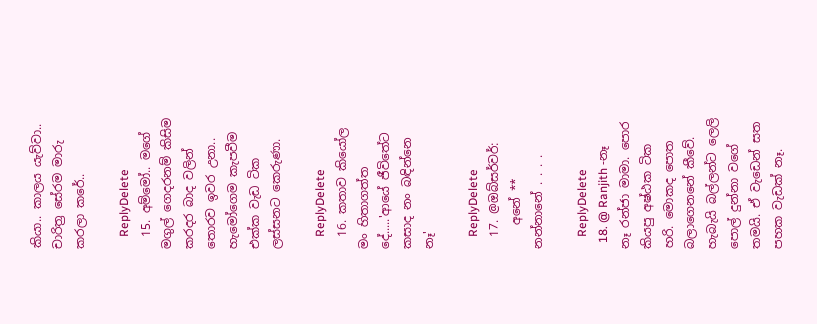කියා.. කාලය යැව්වා.. චාරිත්‍ර සේරම මාරු කරලා කරේ..

    ReplyDelete
  15. අම්මෝ.. මගේ මගුල් ගෙදරනම් කිසිම කරදර බාද වලින් තොරව ඉවර උනා.. හැමෝගෙම කැපවීම එක්ක වැඩ ටික ලස්සනට කෙරුණා.

    ReplyDelete
  16. කතාව කියෝල මං හිතාගත්ත දේ.....'ආයේ ජීවිතේට කසාද නං බඳින්නෙ නෑ'

    ReplyDelete
  17. @ඔබ්සර්වර්:
    අනේ ** නන්නානේ . . . .

    ReplyDelete
  18. @ Ranjith -නෑ නෑ රන්ජා මාමා. පොර කියපු අෂ්ඨක ටික හරි. මොකද පොත බලාගෙනනේ කීවේ. හැබැයි බල්ලන්ට ලෙලි පොල් දුන්නා වගේ තමයි. ඒ වැඩෙන් සත පහක වැඩක් නෑ.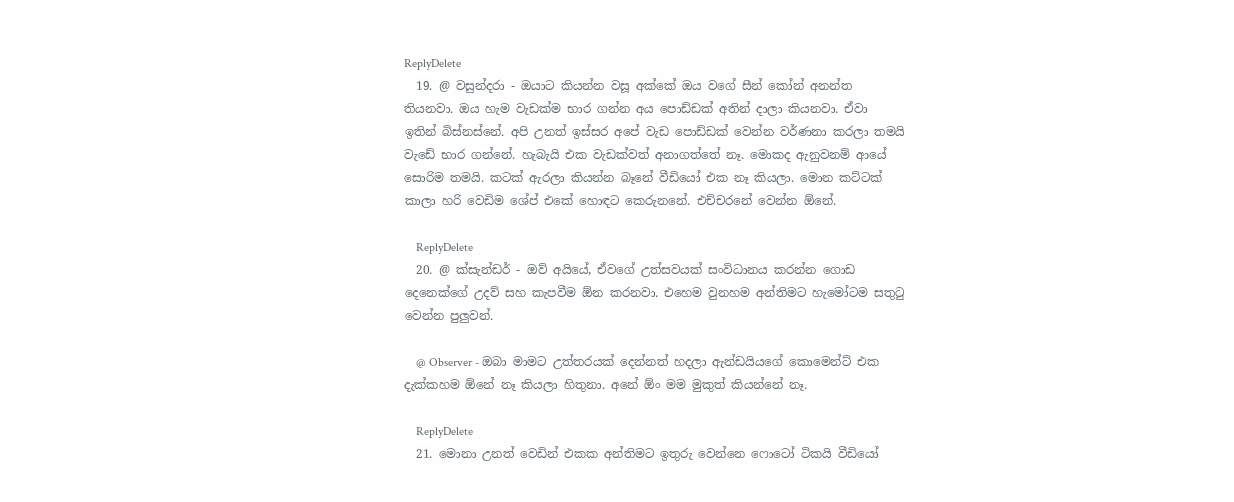ReplyDelete
  19. @ වසුන්දරා - ඔයාට කියන්න වසූ අක්කේ ඔය වගේ සීන් කෝන් අනන්ත තියනවා. ඔය හැම වැඩක්ම භාර ගන්න අය පොඩ්ඩක් අතින් දාලා කියනවා. ඒවා ඉතින් බිස්නස්නේ. අපි උනත් ඉස්සර අපේ වැඩ පොඩ්ඩක් වෙන්න වර්ණනා කරලා තමයි වැඩේ භාර ගන්නේ. හැබැයි එක වැඩක්වත් අනාගත්තේ නෑ. මොකද ඇනුවනම් ආයේ සොරිම තමයි. කටක් ඇරලා කියන්න බෑනේ වීඩියෝ එක නෑ කියලා. මොන කට්ටක් කාලා හරි වෙඩිම ශේප් එකේ හොඳට කෙරුනනේ. එච්චරනේ වෙන්න ඕනේ.

    ReplyDelete
  20. @ ක්සැන්ඩර් - ඔව් අයියේ, ඒවගේ උත්සවයක් සංවිධානය කරන්න ගොඩ දෙනෙක්ගේ උදව් සහ කැපවීම ඕන කරනවා. එහෙම වුනහම අන්තිමට හැමෝටම සතුටු වෙන්න පුලුවන්.

    @ Observer - ඔබා මාමට උත්තරයක් දෙන්නත් හදලා ඇන්ඩයියගේ කොමෙන්ට් එක දැක්කහම ඕනේ නෑ කියලා හිතුනා. අනේ ඕං මම මුකුත් කියන්නේ නෑ.

    ReplyDelete
  21. මොනා උනත් වෙඩින් එකක අන්තිමට ඉතුරු වෙන්නෙ ෆොටෝ ටිකයි වීඩියෝ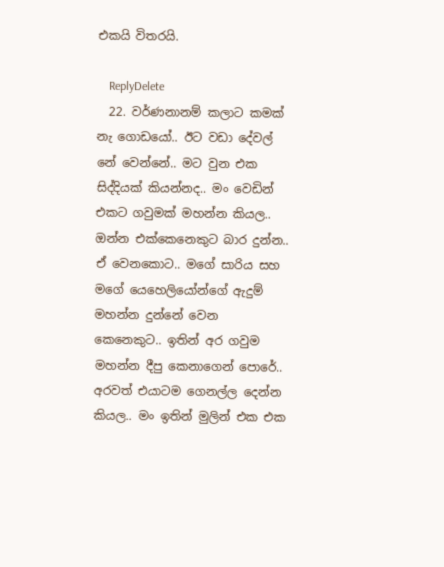එකයි විතරයි.

    ReplyDelete
  22. වර්ණනානම් කලාට කමක් නැ ගොඩයෝ.. ඊට වඩා දේවල් නේ වෙන්නේ.. මට වුන එක සිද්දියක් කියන්නද.. මං වෙඩින් එකට ගවුමක් මහන්න කියල.. ඔන්න එක්කෙනෙකුට බාර දුන්න.. ඒ වෙනකොට.. මගේ සාරිය සහ මගේ යෙහෙලියෝන්ගේ ඇදුම් මහන්න දුන්නේ වෙන කෙනෙකුට.. ඉතින් අර ගවුම මහන්න දීපු කෙනාගෙන් පොරේ.. අරවත් එයාටම ගෙනල්ල දෙන්න කියල.. මං ඉතින් මුලින් එක එක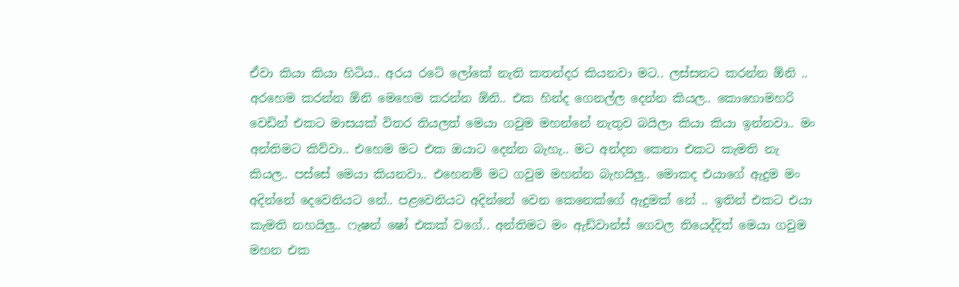ඒවා කියා කියා හිටිය.. අරය රටේ ලෝකේ නැති කතන්දර කියනවා මට.. ලස්සනට කරන්න ඕනි .. අරහෙම කරන්න ඕනි මෙහෙම කරන්න ඕනි.. එක හින්ද ගෙනල්ල දෙන්න කියල.. කොහොමහරි වෙඩින් එකට මාසයක් විතර තියලත් මෙයා ගවුම මහන්නේ නැතුව බයිලා කියා කියා ඉන්නවා.. මං අන්තිමට කිව්වා.. එහෙම මට එක ඔයාට දෙන්න බැහැ.. මට අන්දන කෙනා එකට කැමති නැ කියල.. පස්සේ මෙයා කියනවා.. එහෙනම් මට ගවුම මහන්න බැහයිලු.. මොකද එයාගේ ඇදුම මං අදින්නේ දෙවෙනියට නේ.. පළවෙනියට අදින්නේ වෙන කෙනෙක්ගේ ඇදුමක් නේ .. ඉතින් එකට එයා කැමති නහයිලු.. ෆැෂන් ෂෝ එකක් වගේ.. අන්තිමට මං ඇඩ්වාන්ස් ගෙවල තියෙද්දිත් මෙයා ගවුම මහන එක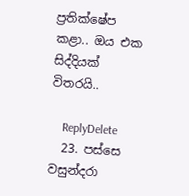ප්‍රතික්ෂේප කළා.. ඔය එක සිද්දියක් විතරයි..

    ReplyDelete
  23. පස්සෙ වසුන්දරා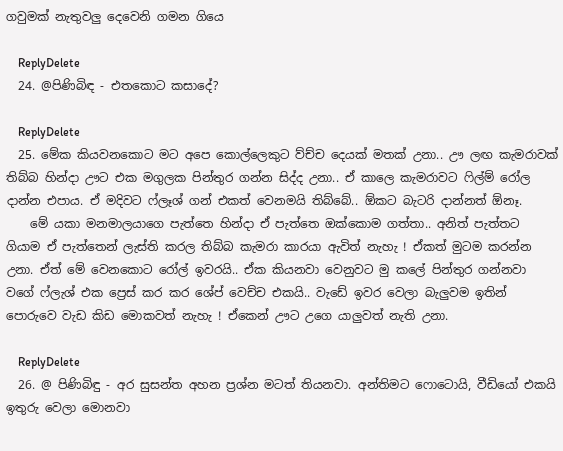ගවුමක් නැතුවලු දෙවෙනි ගමන ගියෙ

    ReplyDelete
  24. @පිණිබිඳ - එතකොට කසාදේ?

    ReplyDelete
  25. මේක කියවනකොට මට අපෙ කොල්ලෙකුට ව්ච්ච දෙයක් මතක් උනා.. ඌ ලඟ කැමරාවක් තිබ්බ හින්දා ඌට එක මගුලක පින්තුර ගන්න සිද්ද උනා.. ඒ කාලෙ කැමරාවට ‍ෆිල්ම් රෝල දාන්න එපාය. ඒ මදිවට ෆ්ලෑශ් ගන් එකත් වෙනමයි තිබ්බේ.. ඕකට බැටරි දාන්නත් ඕනෑ.
    මේ යකා මනමාලයාගෙ පැත්තෙ හින්දා ඒ පැත්තෙ ඔක්කොම ගත්තා.. අනිත් පැත්තට ගියාම ඒ පැත්තෙන් ලැස්ති කරල තිබ්බ කැමරා කාරයා ඇවිත් නැහැ ! ඒකත් මුටම කරන්න උනා. ඒත් මේ වෙනකොට රෝල් ඉවරයි.. ඒක කියනවා වෙනුවට මු කලේ පින්තුර ගන්නවා වගේ ෆ්ලැශ් එක ප්‍රෙස් කර කර ශේප් වෙච්ච එකයි.. වැඩේ ඉවර වෙලා බැලුවම ඉතින් පොරුවෙ වැඩ කිඩ මොකවත් නැහැ ! ඒකෙන් ඌට උගෙ යාලුවත් නැති උනා.

    ReplyDelete
  26. @ පිණිබිඳු - අර සුසන්ත අහන ප්‍රශ්න මටත් තියනවා. අන්තිමට ෆොටොයි, වීඩියෝ එකයි ඉතුරු වෙලා මොනවා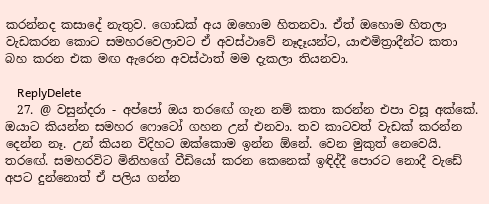කරන්නද කසාදේ නැතුව. ගොඩක් අය ඔහොම හිතනවා. ඒත් ඔහොම හිතලා වැඩකරන කොට සමහරවෙලාවට ඒ අවස්ථාවේ නෑදෑයන්ට, යාළුමිත්‍රාදීන්ට කතා බහ කරන එක මඟ ඇරෙන අවස්ථාත් මම දැකලා තියනවා.

    ReplyDelete
  27. @ වසුන්දරා - අප්පෝ ඔය තරඟේ ගැන නම් කතා කරන්න එපා වසූ අක්කේ. ඔයාට කියන්න සමහර ෆොටෝ ගහන උන් එනවා. තව කාටවත් වැඩක් කරන්න දෙන්න නෑ. උන් කියන විදිහට ඔක්කොම ඉන්න ඕනේ. වෙන මුකුත් නෙවෙයි. තරඟේ. සමහරවිට මිනිහගේ වීඩියෝ කරන කෙනෙක් ඉඳිද්දී පොරට නොදී වැඩේ අපට දුන්නොත් ඒ පලිය ගන්න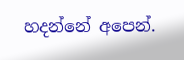හදන්නේ අපෙන්.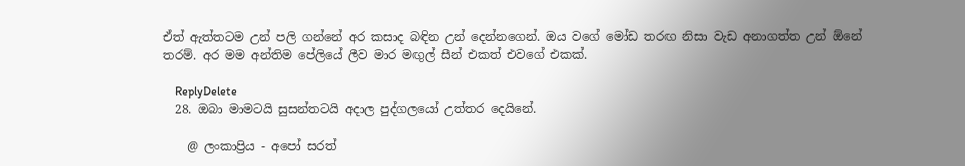ඒත් ඇත්තටම උන් පලි ගන්නේ අර කසාද බඳින උන් දෙන්නගෙන්. ඔය වගේ මෝඩ තරඟ නිසා වැඩ අනාගත්ත උන් ඕනේ තරම්. අර මම අන්තිම පේලියේ ලීව මාර මඟුල් සීන් එකත් එවගේ එකක්.

    ReplyDelete
  28. ඔබා මාමටයි සුසන්තටයි අදාල පුද්ගලයෝ උත්තර දෙයිනේ.

    @ ලංකාප්‍රිය - අපෝ සරත්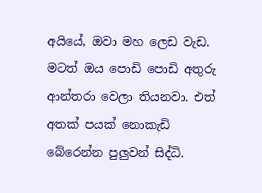අයියේ, ඔවා මහ ලෙඩ වැඩ. මටත් ඔය පොඩි පොඩි අතුරු ආන්තරා වෙලා තියනවා. එත් අතක් පයක් නොකැඩි බේරෙන්න පුලුවන් සිද්ධි.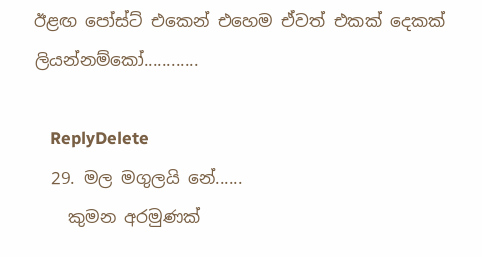ඊළඟ පෝස්ට් එකෙන් එහෙම ඒවත් එකක් දෙකක් ලියන්නම්කෝ............

    ReplyDelete
  29. මල මගුලයි නේ......
    කුමන අරමුණක්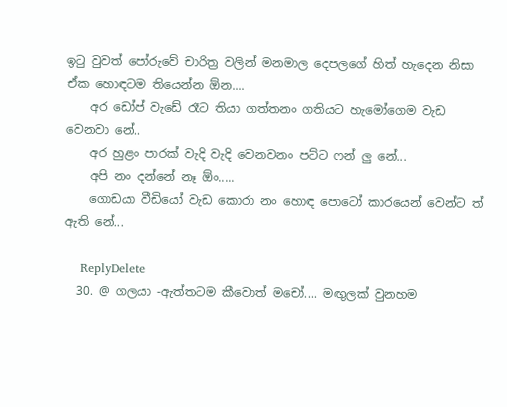ඉ‍ටු වුවත් පෝරුවේ චාරිත්‍ර වලින් මනමාල දෙපලගේ හිත් හැදෙන නිසා ඒක හොඳටම තියෙන්න ඕන....
    අර ඩෝප් වැඩේ රෑට තියා ගත්තනං ගතියට හැමෝගෙම වැඩ වෙනවා නේ..
    අර හුළං පාරක් වැදි වැදි වෙනවනං පට්ට ෆන් ලු නේ...
    අපි නං දන්නේ නෑ ඕං.....
    ගොඩයා වීඩියෝ වැඩ කොරා නං හොඳ පොටෝ කාරයෙන් වෙන්ට ත් ඇති නේ...

    ReplyDelete
  30. @ ගලයා -ඇත්තටම කීවොත් මචෝ.... මඟුලක් වුනහම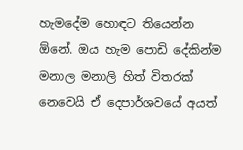හැමදේම හොඳට තියෙන්න ඕනේ. ඔය හැම පොඩි දේකින්ම මනාල මනාලි හිත් විතරක් නෙවෙයි ඒ දෙපාර්ශවයේ අයත්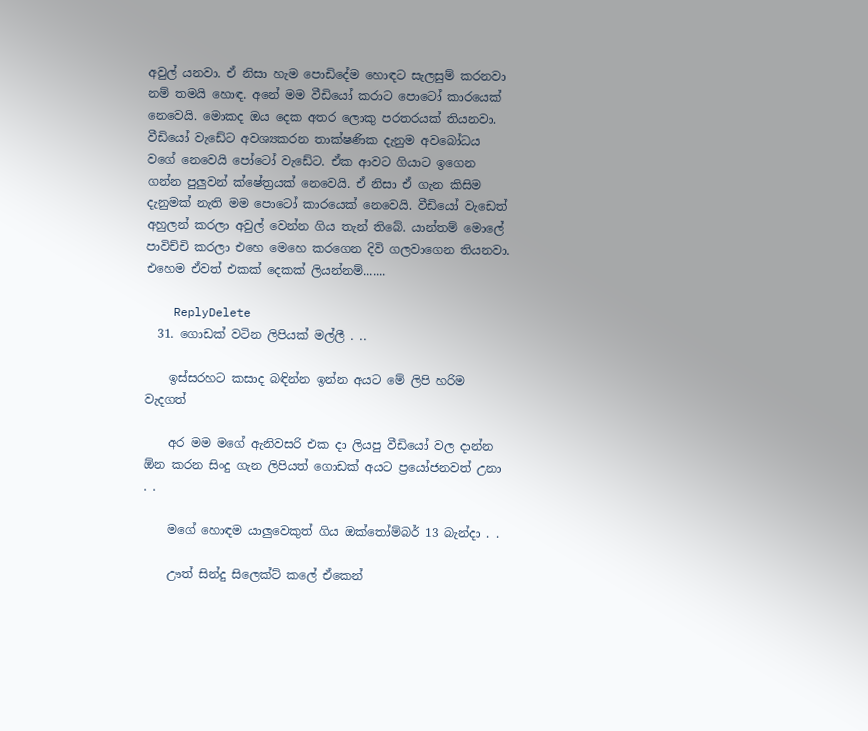අවුල් යනවා. ඒ නිසා හැම පොඩිදේම හොඳට සැලසුම් කරනවා නම් තමයි හොඳ. අනේ මම වීඩියෝ කරාට පොටෝ කාරයෙක් නෙවෙයි. මොකද ඔය දෙක අතර ලොකු පරතරයක් තියනවා. වීඩියෝ වැඩේට අවශ්‍යකරන තාක්ෂණික දැනුම අවබෝධය වගේ නෙවෙයි පෝටෝ වැඩේට. ඒක ආවට ගියාට ඉගෙන ගන්න පුලුවන් ක්ෂේත්‍රයක් නෙවෙයි. ඒ නිසා ඒ ගැන කිසිම දැනුමක් නැති මම පොටෝ කාරයෙක් නෙවෙයි. වීඩියෝ වැඩෙත් අහුලන් කරලා අවුල් වෙන්න ගිය තැන් තිබේ. යාන්තම් මොලේ පාවිච්චි කරලා එහෙ මෙහෙ කරගෙන දිවි ගලවාගෙන තියනවා. එහෙම ඒවත් එකක් දෙකක් ලියන්නම්.......

    ReplyDelete
  31. ගොඩක් වටින ලිපියක් මල්ලී . ..

    ඉස්සරහට කසාද බඳින්න ඉන්න අයට මේ ලිපි හරිම වැදගත්

    අර මම මගේ ඇනිවසරි එක දා ලියපු වීඩියෝ වල දාන්න ඕන කරන සිංදු ගැන ලිපියත් ගොඩක් අයට ප්‍රයෝජනවත් උනා . .

    මගේ හොඳම යාලුවෙකුත් ගිය ඔක්තෝම්බර් 13 බැන්දා . .

    ඌත් සින්දු සිලෙක්ට් කලේ ඒකෙන්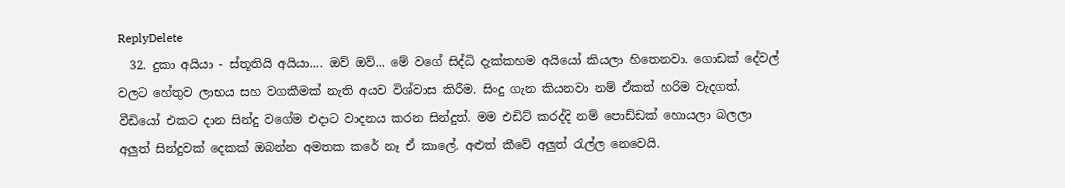ReplyDelete
  32. දුකා අයියා - ස්තූතියි අයියා.... ඔව් ඔව්... මේ වගේ සිද්ධි දැක්කහම අයියෝ කියලා හිතෙනවා. ගොඩක් දේවල් වලට හේතුව ලාභය සහ වගකීමක් නැති අයව විශ්වාස කිරීම. සිංදු ගැන කියනවා නම් ඒකත් හරිම වැදගත්. වීඩියෝ එකට දාන සින්දු වගේම එදාට වාදනය කරන සින්දුත්. මම එඩිට් කරද්දි නම් පොඩ්ඩක් හොයලා බලලා අලුත් සින්දුවක් දෙකක් ඔබන්න අමතක කරේ නෑ ඒ කාලේ. අළුත් කීවේ අලුත් රැල්ල නෙවෙයි.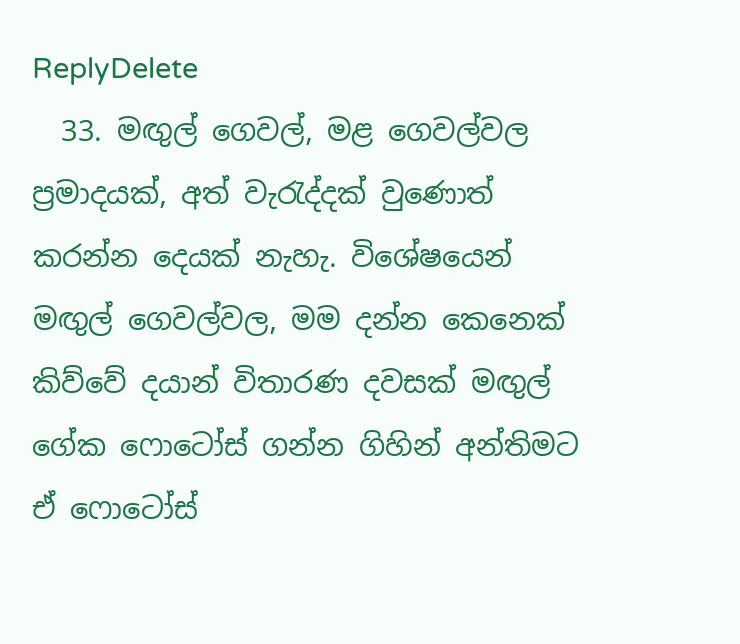ReplyDelete
  33. මඟුල් ගෙවල්, මළ ගෙවල්වල ප්‍රමාදයක්, අත් වැරැද්දක් වුණොත් කරන්න දෙයක් නැහැ. විශේෂයෙන් මඟුල් ගෙවල්වල, මම දන්න කෙනෙක් කිව්වේ දයාන් විතාරණ දවසක් මඟුල් ගේක ෆොටෝස් ගන්න ගිහින් අන්තිමට ඒ ෆොටෝස්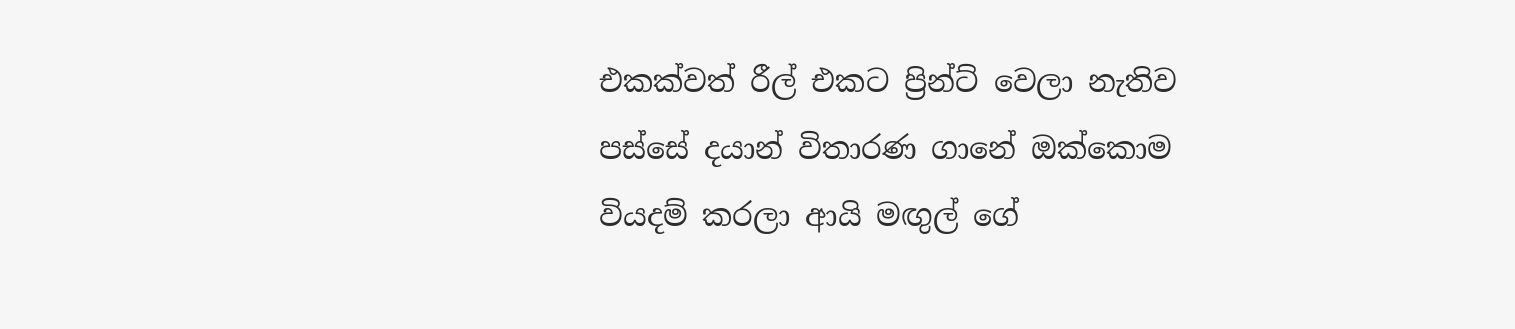එකක්වත් රීල් එකට ප්‍රින්ට් වෙලා නැතිව පස්සේ දයාන් විතාරණ ගානේ ඔක්කොම වියදම් කරලා ආයි මඟුල් ගේ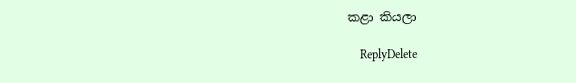කළා කියලා

    ReplyDelete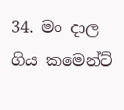34. මං දාල ගිය කමෙන්ට්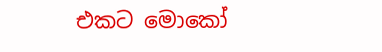එකට මොකෝ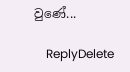වුණේ...

    ReplyDelete